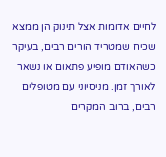לחיים אדומות אצל תינוק הן ממצא שכיח שמטריד הורים רבים, בעיקר כשהאודם מופיע פתאום או נשאר לאורך זמן. מניסיוני עם מטופלים רבים, ברוב המקרים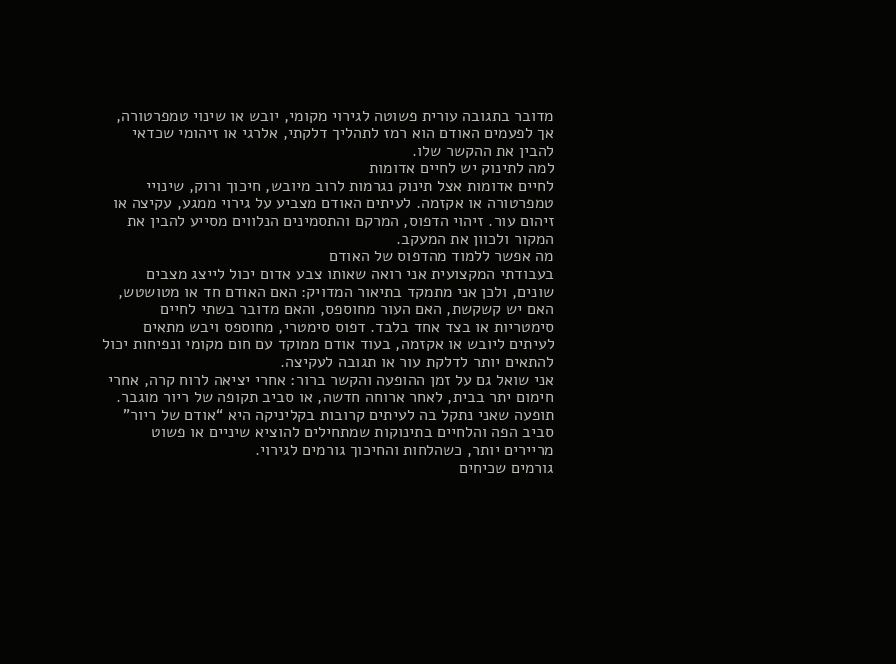מדובר בתגובה עורית פשוטה לגירוי מקומי, יובש או שינוי טמפרטורה, אך לפעמים האודם הוא רמז לתהליך דלקתי, אלרגי או זיהומי שכדאי להבין את ההקשר שלו.
למה לתינוק יש לחיים אדומות
לחיים אדומות אצל תינוק נגרמות לרוב מיובש, חיכוך ורוק, שינויי טמפרטורה או אקזמה. לעיתים האודם מצביע על גירוי ממגע, עקיצה או זיהום עור. זיהוי הדפוס, המרקם והתסמינים הנלווים מסייע להבין את המקור ולכוון את המעקב.
מה אפשר ללמוד מהדפוס של האודם
בעבודתי המקצועית אני רואה שאותו צבע אדום יכול לייצג מצבים שונים, ולכן אני מתמקד בתיאור המדויק: האם האודם חד או מטושטש, האם יש קשקשת, האם העור מחוספס, והאם מדובר בשתי לחיים סימטריות או בצד אחד בלבד. דפוס סימטרי, מחוספס ויבש מתאים לעיתים ליובש או אקזמה, בעוד אודם ממוקד עם חום מקומי ונפיחות יכול להתאים יותר לדלקת עור או תגובה לעקיצה.
אני שואל גם על זמן ההופעה והקשר ברור: אחרי יציאה לרוח קרה, אחרי חימום יתר בבית, לאחר ארוחה חדשה, או סביב תקופה של ריור מוגבר. תופעה שאני נתקל בה לעיתים קרובות בקליניקה היא “אודם של ריור” סביב הפה והלחיים בתינוקות שמתחילים להוציא שיניים או פשוט מריירים יותר, כשהלחות והחיכוך גורמים לגירוי.
גורמים שכיחים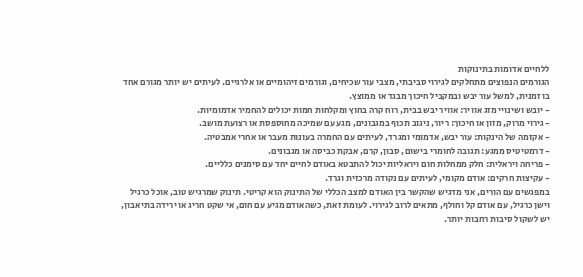ללחיים אדומות בתינוקות
הגורמים הנפוצים מתחלקים לגירוי סביבתי, מצבי עור שכיחים, וגורמים זיהומיים או אלרגיים. לעיתים יש יותר מגורם אחד בו זמנית, למשל עור יבש ובמקביל חיכוך מבגד או ממוצץ.
- יובש ושינויי מזג אוויר: אוויר יבש בבית, רוח קרה בחוץ ומקלחות חמות יכולים להחמיר אדמומיות.
- גירוי מרוק, מזון או חיכוך: ריור, ניגוב תכוף במגבונים, מגע עם שמיכה מחוספסת או רצועת מושב.
- אקזמה של הינקות: עור יבש, אדמומי ומגרד, לעיתים עם החמרה בעונות מעבר או אחרי אמבטיה.
- דרמטיטיס ממגע: תגובה לחומרי בישום, סבון, קרם, אבקת כביסה או מגבונים.
- פריחה ויראלית: חלק ממחלות חום ויראליות יכול להתבטא באודם לחיים יחד עם סימנים כלליים.
- עקיצות חרקים: אודם מקומי, לעיתים עם נקודה מרכזית וגרד.
במפגשים עם הורים, אני מדגיש שהקשר בין האודם למצב הכללי של התינוק הוא קריטי. תינוק שמרגיש טוב, אוכל כרגיל וישן כרגיל, עם אודם קל וחולף, מתאים לרוב לגירוי. לעומת זאת, כשהאודם מגיע עם חום, אי שקט חריג או ירידה בתיאבון, יש לשקול סיבות רחבות יותר.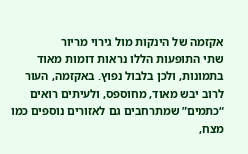אקזמה של הינקות מול גירוי מריור
שתי התופעות הללו נראות דומות מאוד בתמונות, ולכן בלבול נפוץ. באקזמה, העור לרוב יבש מאוד, מחוספס, ולעיתים רואים “כתמים” שמתרחבים גם לאזורים נוספים כמו מצח,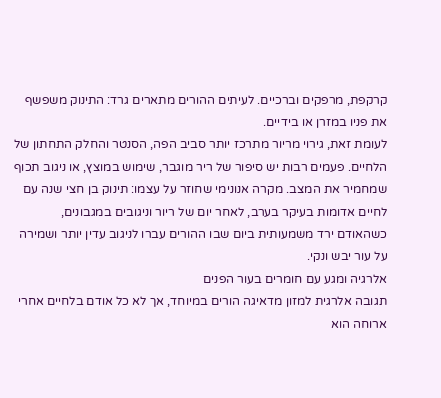קרקפת, מרפקים וברכיים. לעיתים ההורים מתארים גרד: התינוק משפשף את פניו במזרן או בידיים.
לעומת זאת, גירוי מריור מתרכז יותר סביב הפה, הסנטר והחלק התחתון של הלחיים. פעמים רבות יש סיפור של ריר מוגבר, שימוש במוצץ, או ניגוב תכוף שמחמיר את המצב. מקרה אנונימי שחוזר על עצמו: תינוק בן חצי שנה עם לחיים אדומות בעיקר בערב, לאחר יום של ריור וניגובים במגבונים, כשהאודם ירד משמעותית ביום שבו ההורים עברו לניגוב עדין יותר ושמירה על עור יבש ונקי.
אלרגיה ומגע עם חומרים בעור הפנים
תגובה אלרגית למזון מדאיגה הורים במיוחד, אך לא כל אודם בלחיים אחרי ארוחה הוא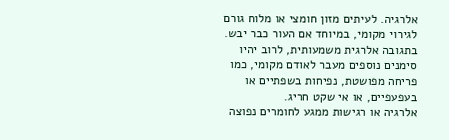אלרגיה. לעיתים מזון חומצי או מלוח גורם לגירוי מקומי, במיוחד אם העור כבר יבש. בתגובה אלרגית משמעותית, לרוב יהיו סימנים נוספים מעבר לאודם מקומי, כמו פריחה מפושטת, נפיחות בשפתיים או בעפעפיים, או אי שקט חריג.
אלרגיה או רגישות ממגע לחומרים נפוצה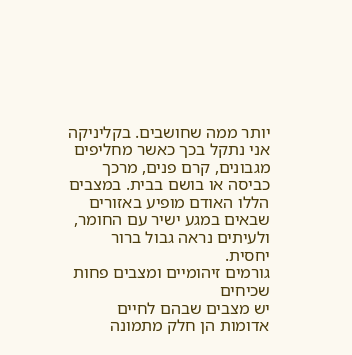יותר ממה שחושבים. בקליניקה אני נתקל בכך כאשר מחליפים מגבונים, קרם פנים, מרכך כביסה או בושם בבית. במצבים הללו האודם מופיע באזורים שבאים במגע ישיר עם החומר, ולעיתים נראה גבול ברור יחסית.
גורמים זיהומיים ומצבים פחות שכיחים
יש מצבים שבהם לחיים אדומות הן חלק מתמונה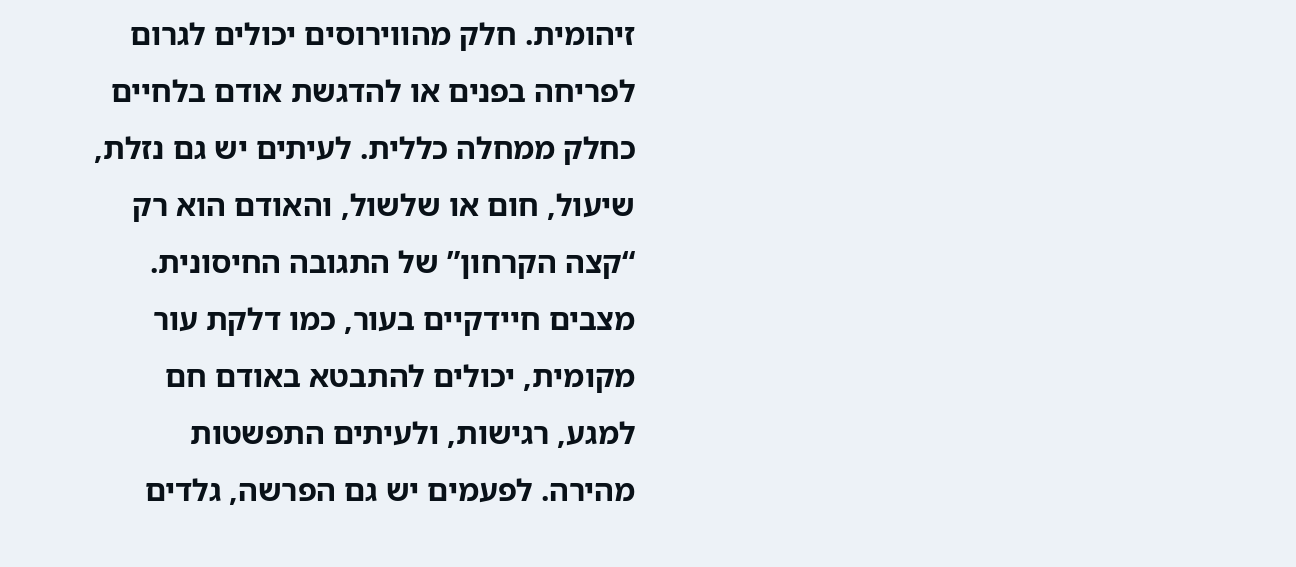זיהומית. חלק מהווירוסים יכולים לגרום לפריחה בפנים או להדגשת אודם בלחיים כחלק ממחלה כללית. לעיתים יש גם נזלת, שיעול, חום או שלשול, והאודם הוא רק “קצה הקרחון” של התגובה החיסונית.
מצבים חיידקיים בעור, כמו דלקת עור מקומית, יכולים להתבטא באודם חם למגע, רגישות, ולעיתים התפשטות מהירה. לפעמים יש גם הפרשה, גלדים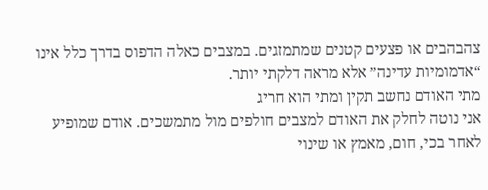צהבהבים או פצעים קטנים שמתמזגים. במצבים כאלה הדפוס בדרך כלל אינו “אדמומיות עדינה” אלא מראה דלקתי יותר.
מתי האודם נחשב תקין ומתי הוא חריג
אני נוטה לחלק את האודם למצבים חולפים מול מתמשכים. אודם שמופיע לאחר בכי, חום, מאמץ או שינוי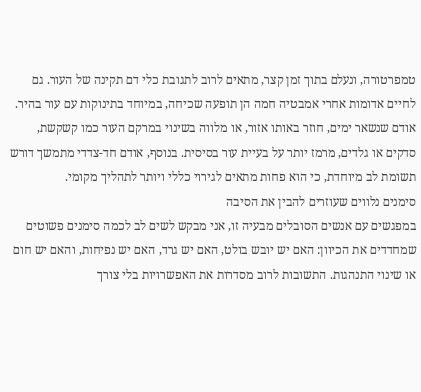טמפרטורה, ונעלם בתוך זמן קצר, מתאים לרוב לתגובת כלי דם תקינה של העור. גם לחיים אדומות אחרי אמבטיה חמה הן תופעה שכיחה, במיוחד בתינוקות עם עור בהיר.
אודם שנשאר ימים, חוזר באותו אזור, או מלווה בשינוי במרקם העור כמו קשקשת, סדקים או גלדים, מרמז יותר על בעיית עור בסיסית. בנוסף, אודם חד-צדדי מתמשך דורש תשומת לב מיוחדת, כי הוא פחות מתאים לגירוי כללי ויותר לתהליך מקומי.
סימנים נלווים שעוזרים להבין את הסיבה
במפגשים עם אנשים הסובלים מבעיה זו, אני מבקש לשים לב לכמה סימנים פשוטים שמחדדים את הכיוון: האם יש יובש בולט, האם יש גרד, האם יש נפיחות, והאם יש חום או שינוי התנהגות. התשובות לרוב מסדרות את האפשרויות בלי צורך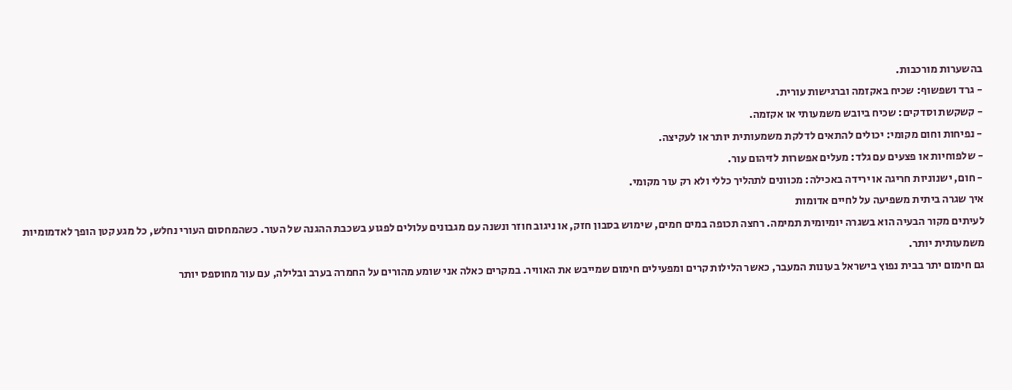בהשערות מורכבות.
- גרד ושפשוף: שכיח באקזמה וברגישות עורית.
- קשקשת וסדקים: שכיח ביובש משמעותי או אקזמה.
- נפיחות וחום מקומי: יכולים להתאים לדלקת משמעותית יותר או לעקיצה.
- שלפוחיות או פצעים עם גלד: מעלים אפשרות לזיהום עור.
- חום, ישנוניות חריגה או ירידה באכילה: מכוונים לתהליך כללי ולא רק עור מקומי.
איך שגרה ביתית משפיעה על לחיים אדומות
לעיתים מקור הבעיה הוא בשגרה יומיומית תמימה. רחצה תכופה במים חמים, שימוש בסבון חזק, או ניגוב חוזר ונשנה עם מגבונים עלולים לפגוע בשכבת ההגנה של העור. כשהמחסום העורי נחלש, כל מגע קטן הופך לאדמומיות משמעותית יותר.
גם חימום יתר בבית נפוץ בישראל בעונות המעבר, כאשר הלילות קרים ומפעילים חימום שמייבש את האוויר. במקרים כאלה אני שומע מהורים על החמרה בערב ובלילה, עם עור מחוספס יותר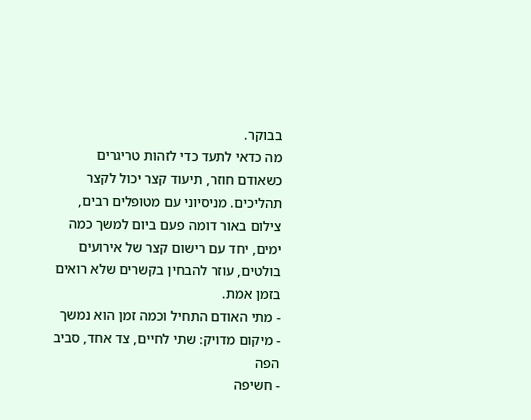בבוקר.
מה כדאי לתעד כדי לזהות טריגרים
כשאודם חוזר, תיעוד קצר יכול לקצר תהליכים. מניסיוני עם מטופלים רבים, צילום באור דומה פעם ביום למשך כמה ימים, יחד עם רישום קצר של אירועים בולטים, עוזר להבחין בקשרים שלא רואים בזמן אמת.
- מתי האודם התחיל וכמה זמן הוא נמשך
- מיקום מדויק: שתי לחיים, צד אחד, סביב הפה
- חשיפה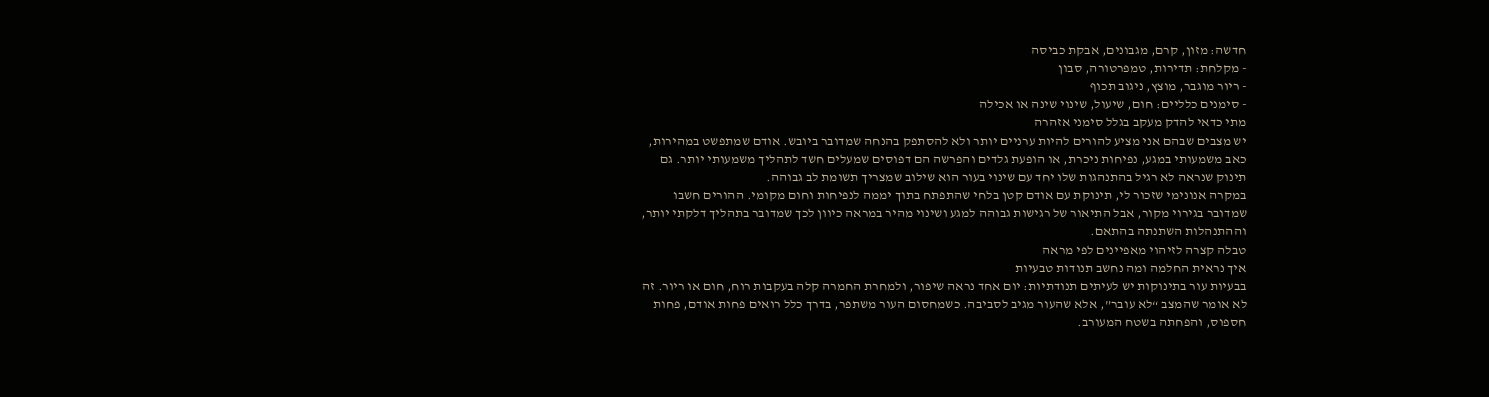חדשה: מזון, קרם, מגבונים, אבקת כביסה
- מקלחת: תדירות, טמפרטורה, סבון
- ריור מוגבר, מוצץ, ניגוב תכוף
- סימנים כלליים: חום, שיעול, שינוי שינה או אכילה
מתי כדאי להדק מעקב בגלל סימני אזהרה
יש מצבים שבהם אני מציע להורים להיות ערניים יותר ולא להסתפק בהנחה שמדובר ביובש. אודם שמתפשט במהירות, כאב משמעותי במגע, נפיחות ניכרת, או הופעת גלדים והפרשה הם דפוסים שמעלים חשד לתהליך משמעותי יותר. גם תינוק שנראה לא רגיל בהתנהגות שלו יחד עם שינוי בעור הוא שילוב שמצריך תשומת לב גבוהה.
במקרה אנונימי שזכור לי, תינוקת עם אודם קטן בלחי שהתפתח בתוך יממה לנפיחות וחום מקומי. ההורים חשבו שמדובר בגירוי מקור, אבל התיאור של רגישות גבוהה למגע ושינוי מהיר במראה כיוון לכך שמדובר בתהליך דלקתי יותר, וההתנהלות השתנתה בהתאם.
טבלה קצרה לזיהוי מאפיינים לפי מראה
איך נראית החלמה ומה נחשב תנודות טבעיות
בבעיות עור בתינוקות יש לעיתים תנודתיות: יום אחד נראה שיפור, ולמחרת החמרה קלה בעקבות רוח, חום או ריור. זה לא אומר שהמצב “לא עובר”, אלא שהעור מגיב לסביבה. כשמחסום העור משתפר, בדרך כלל רואים פחות אודם, פחות חספוס, והפחתה בשטח המעורב.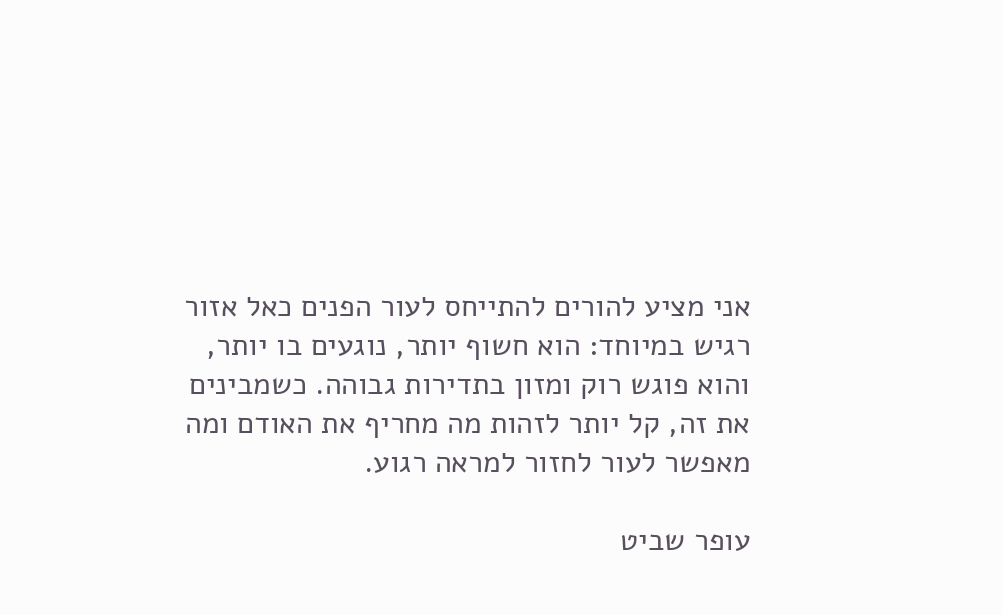אני מציע להורים להתייחס לעור הפנים כאל אזור רגיש במיוחד: הוא חשוף יותר, נוגעים בו יותר, והוא פוגש רוק ומזון בתדירות גבוהה. כשמבינים את זה, קל יותר לזהות מה מחריף את האודם ומה מאפשר לעור לחזור למראה רגוע.

עופר שביט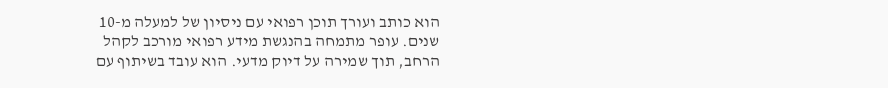הוא כותב ועורך תוכן רפואי עם ניסיון של למעלה מ-10 שנים. עופר מתמחה בהנגשת מידע רפואי מורכב לקהל הרחב, תוך שמירה על דיוק מדעי. הוא עובד בשיתוף עם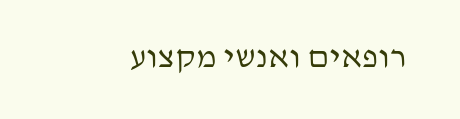רופאים ואנשי מקצוע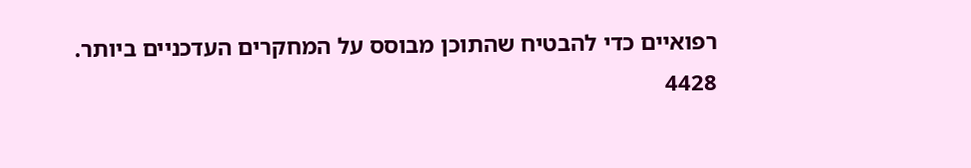רפואיים כדי להבטיח שהתוכן מבוסס על המחקרים העדכניים ביותר.
4428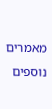מאמרים נוספים